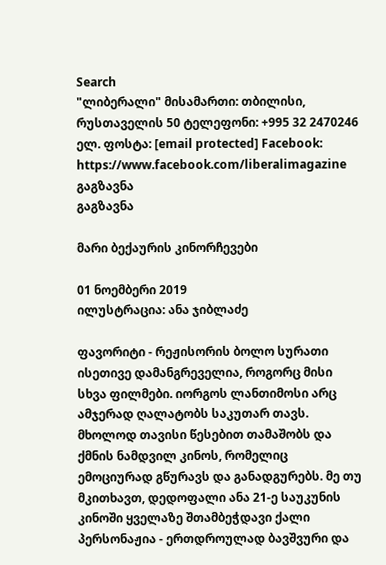Search
"ლიბერალი" მისამართი: თბილისი, რუსთაველის 50 ტელეფონი: +995 32 2470246 ელ. ფოსტა: [email protected] Facebook: https://www.facebook.com/liberalimagazine
გაგზავნა
გაგზავნა

მარი ბექაურის კინორჩევები

01 ნოემბერი 2019
ილუსტრაცია: ანა ჯიბლაძე

ფავორიტი - რეჟისორის ბოლო სურათი ისეთივე დამანგრეველია, როგორც მისი სხვა ფილმები. იორგოს ლანთიმოსი არც ამჯერად ღალატობს საკუთარ თავს. მხოლოდ თავისი წესებით თამაშობს და ქმნის ნამდვილ კინოს, რომელიც ემოციურად გწურავს და განადგურებს. მე თუ მკითხავთ, დედოფალი ანა 21-ე საუკუნის კინოში ყველაზე შთამბეჭდავი ქალი პერსონაჟია - ერთდროულად ბავშვური და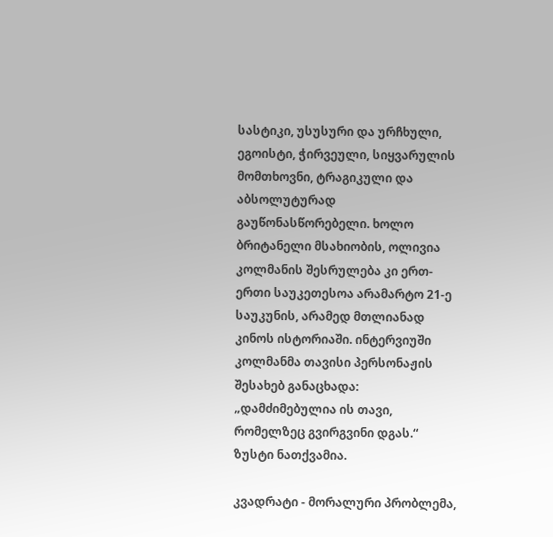სასტიკი, უსუსური და ურჩხული, ეგოისტი, ჭირვეული, სიყვარულის მომთხოვნი, ტრაგიკული და აბსოლუტურად გაუწონასწორებელი. ხოლო ბრიტანელი მსახიობის, ოლივია კოლმანის შესრულება კი ერთ-ერთი საუკეთესოა არამარტო 21-ე საუკუნის, არამედ მთლიანად კინოს ისტორიაში. ინტერვიუში კოლმანმა თავისი პერსონაჟის შესახებ განაცხადა: „დამძიმებულია ის თავი, რომელზეც გვირგვინი დგას.“ ზუსტი ნათქვამია.

კვადრატი - მორალური პრობლემა,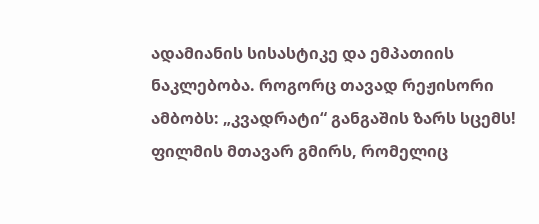ადამიანის სისასტიკე და ემპათიის ნაკლებობა. როგორც თავად რეჟისორი ამბობს: „კვადრატი“ განგაშის ზარს სცემს! ფილმის მთავარ გმირს, რომელიც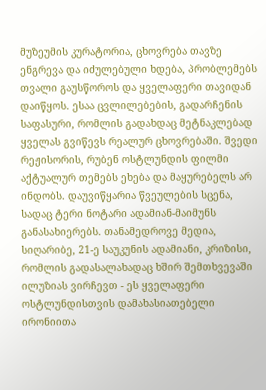მუზეუმის კურატორია, ცხოვრება თავზე ენგრევა და იძულებული ხდება, პრობლემებს თვალი გაუსწოროს და ყველაფერი თავიდან დაიწყოს. ესაა ცვლილებების, გადარჩენის საფასური, რომლის გადახდაც მეტნაკლებად ყველას გვიწევს რეალურ ცხოვრებაში. შვედი რეჟისორის, რუბენ ოსტლუნდის ფილმი აქტუალურ თემებს ეხება და მაყურებელს არ ინდობს. დაუვიწყარია წვეულების სცენა, სადაც ტერი ნოტარი ადამიან-მაიმუნს განასახიერებს. თანამედროვე მედია, სიღარიბე, 21-ე საუკუნის ადამიანი, კრიზისი, რომლის გადასალახადაც ხშირ შემთხვევაში ილუზიას ვირჩევთ - ეს ყველაფერი ოსტლუნდისთვის დამახასიათებელი ირონიითა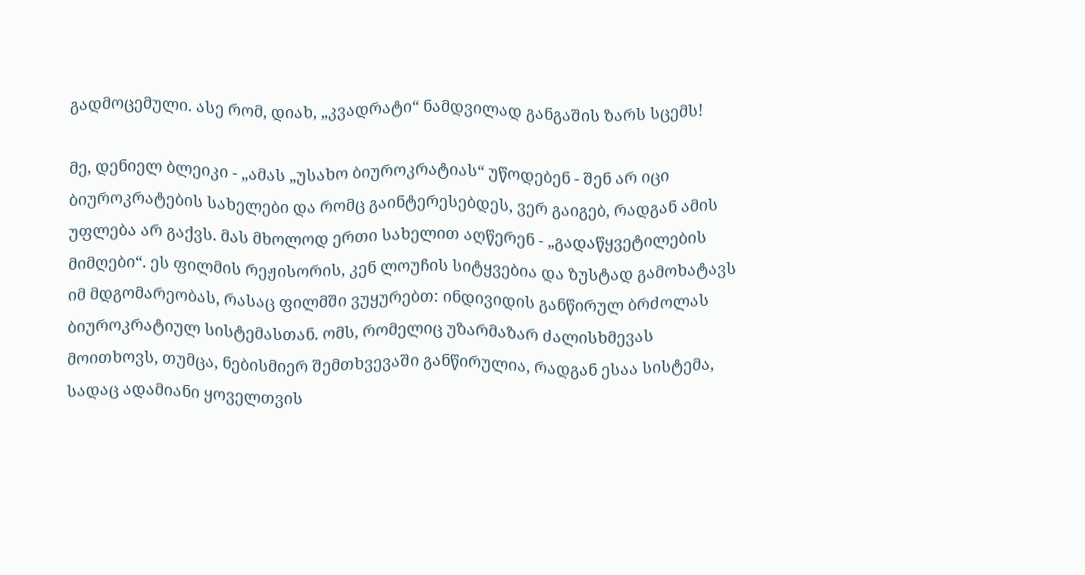გადმოცემული. ასე რომ, დიახ, „კვადრატი“ ნამდვილად განგაშის ზარს სცემს!

მე, დენიელ ბლეიკი - „ამას „უსახო ბიუროკრატიას“ უწოდებენ - შენ არ იცი ბიუროკრატების სახელები და რომც გაინტერესებდეს, ვერ გაიგებ, რადგან ამის უფლება არ გაქვს. მას მხოლოდ ერთი სახელით აღწერენ - „გადაწყვეტილების მიმღები“. ეს ფილმის რეჟისორის, კენ ლოუჩის სიტყვებია და ზუსტად გამოხატავს იმ მდგომარეობას, რასაც ფილმში ვუყურებთ: ინდივიდის განწირულ ბრძოლას ბიუროკრატიულ სისტემასთან. ომს, რომელიც უზარმაზარ ძალისხმევას მოითხოვს, თუმცა, ნებისმიერ შემთხვევაში განწირულია, რადგან ესაა სისტემა, სადაც ადამიანი ყოველთვის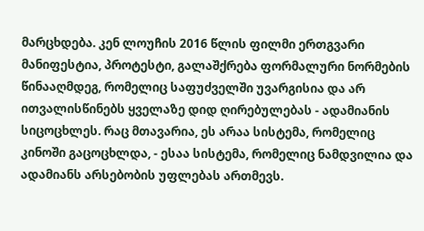მარცხდება. კენ ლოუჩის 2016 წლის ფილმი ერთგვარი მანიფესტია, პროტესტი, გალაშქრება ფორმალური ნორმების წინააღმდეგ, რომელიც საფუძველში უვარგისია და არ ითვალისწინებს ყველაზე დიდ ღირებულებას - ადამიანის სიცოცხლეს. რაც მთავარია, ეს არაა სისტემა, რომელიც კინოში გაცოცხლდა, - ესაა სისტემა, რომელიც ნამდვილია და ადამიანს არსებობის უფლებას ართმევს.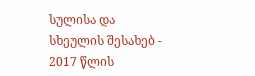სულისა და სხეულის შესახებ - 2017 წლის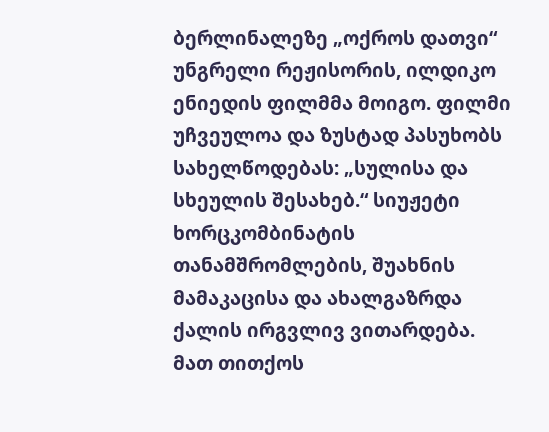ბერლინალეზე „ოქროს დათვი“ უნგრელი რეჟისორის, ილდიკო ენიედის ფილმმა მოიგო. ფილმი უჩვეულოა და ზუსტად პასუხობს სახელწოდებას: „სულისა და სხეულის შესახებ.“ სიუჟეტი ხორცკომბინატის თანამშრომლების, შუახნის მამაკაცისა და ახალგაზრდა ქალის ირგვლივ ვითარდება. მათ თითქოს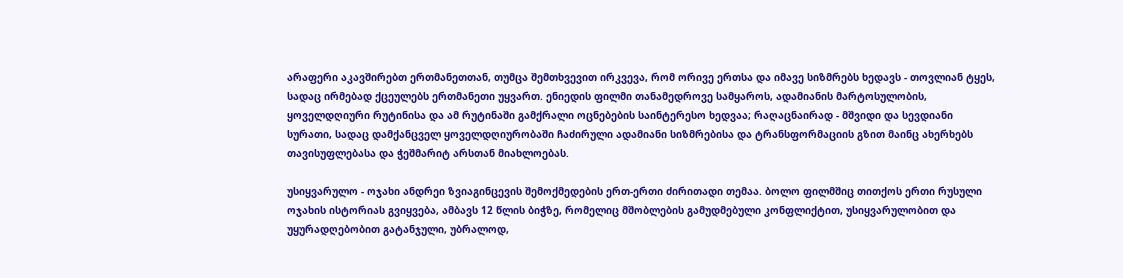არაფერი აკავშირებთ ერთმანეთთან, თუმცა შემთხვევით ირკვევა, რომ ორივე ერთსა და იმავე სიზმრებს ხედავს - თოვლიან ტყეს, სადაც ირმებად ქცეულებს ერთმანეთი უყვართ. ენიედის ფილმი თანამედროვე სამყაროს, ადამიანის მარტოსულობის, ყოველდღიური რუტინისა და ამ რუტინაში გამქრალი ოცნებების საინტერესო ხედვაა; რაღაცნაირად - მშვიდი და სევდიანი სურათი, სადაც დამქანცველ ყოველდღიურობაში ჩაძირული ადამიანი სიზმრებისა და ტრანსფორმაციის გზით მაინც ახერხებს თავისუფლებასა და ჭეშმარიტ არსთან მიახლოებას.

უსიყვარულო - ოჯახი ანდრეი ზვიაგინცევის შემოქმედების ერთ-ერთი ძირითადი თემაა. ბოლო ფილმშიც თითქოს ერთი რუსული ოჯახის ისტორიას გვიყვება, ამბავს 12 წლის ბიჭზე, რომელიც მშობლების გამუდმებული კონფლიქტით, უსიყვარულობით და უყურადღებობით გატანჯული, უბრალოდ,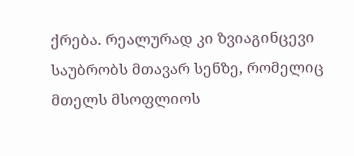ქრება. რეალურად კი ზვიაგინცევი საუბრობს მთავარ სენზე, რომელიც მთელს მსოფლიოს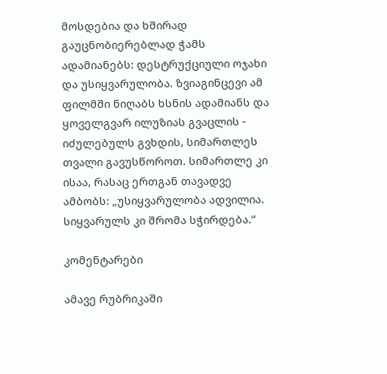მოსდებია და ხშირად გაუცნობიერებლად ჭამს ადამიანებს: დესტრუქციული ოჯახი და უსიყვარულობა. ზვიაგინცევი ამ ფილმში ნიღაბს ხსნის ადამიანს და ყოველგვარ ილუზიას გვაცლის - იძულებულს გვხდის, სიმართლეს თვალი გავუსწოროთ. სიმართლე კი ისაა, რასაც ერთგან თავადვე ამბობს: „უსიყვარულობა ადვილია. სიყვარულს კი შრომა სჭირდება.“

კომენტარები

ამავე რუბრიკაში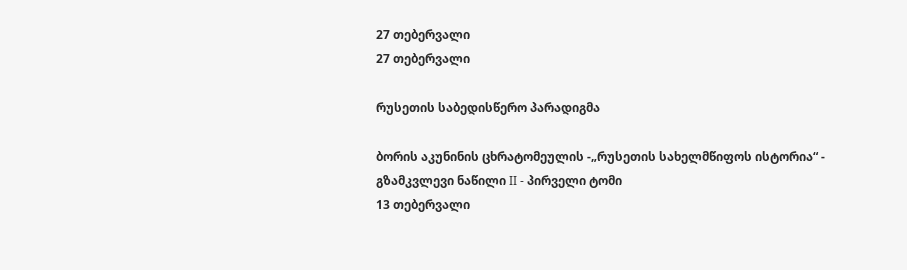27 თებერვალი
27 თებერვალი

რუსეთის საბედისწერო პარადიგმა

ბორის აკუნინის ცხრატომეულის -„რუსეთის სახელმწიფოს ისტორია“ - გზამკვლევი ნაწილი II - პირველი ტომი
13 თებერვალი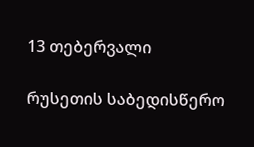13 თებერვალი

რუსეთის საბედისწერო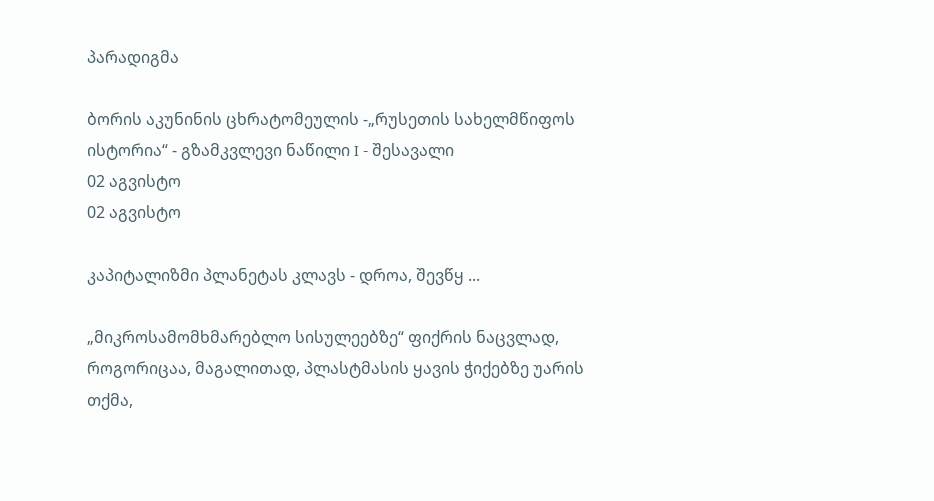პარადიგმა

ბორის აკუნინის ცხრატომეულის -„რუსეთის სახელმწიფოს ისტორია“ - გზამკვლევი ნაწილი I - შესავალი
02 აგვისტო
02 აგვისტო

კაპიტალიზმი პლანეტას კლავს - დროა, შევწყ ...

„მიკროსამომხმარებლო სისულეებზე“ ფიქრის ნაცვლად, როგორიცაა, მაგალითად, პლასტმასის ყავის ჭიქებზე უარის თქმა,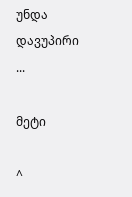უნდა დავუპირი ...

მეტი

^